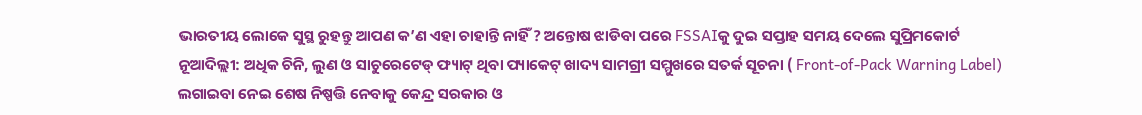ଭାରତୀୟ ଲୋକେ ସୁସ୍ଥ ରୁହନ୍ତୁ ଆପଣ କ’ଣ ଏହା ଚାହାନ୍ତି ନାହିଁ ? ଅନ୍ତୋଷ ଝାଡିବା ପରେ FSSAIକୁ ଦୁଇ ସପ୍ତାହ ସମୟ ଦେଲେ ସୁପ୍ରିମକୋର୍ଟ
ନୂଆଦିଲ୍ଲୀ: ଅଧିକ ଚିନି, ଲୁଣ ଓ ସାଚୁରେଟେଡ୍ ଫ୍ୟାଟ୍ ଥିବା ପ୍ୟାକେଟ୍ ଖାଦ୍ୟ ସାମଗ୍ରୀ ସମ୍ମୁଖରେ ସତର୍କ ସୂଚନା ( Front-of-Pack Warning Label) ଲଗାଇବା ନେଇ ଶେଷ ନିଷ୍ପତ୍ତି ନେବାକୁ କେନ୍ଦ୍ର ସରକାର ଓ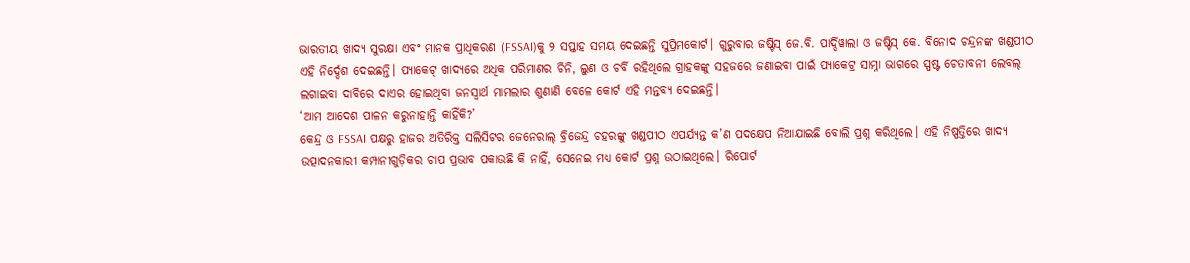ଭାରତୀୟ ଖାଦ୍ୟ ସୁରକ୍ଷା ଏବଂ ମାନକ ପ୍ରାଧିକରଣ (FSSAI)କୁ ୨ ସପ୍ତାହ ସମୟ ଦେଇଛନ୍ତି ସୁପ୍ରିମକୋର୍ଟ। ଗୁରୁବାର ଜଷ୍ଟିସ୍ ଜେ.ବି. ପାର୍ଦ୍ଦିୱାଲା ଓ ଜଷ୍ଟିସ୍ କେ. ବିନୋଦ ଚନ୍ଦ୍ରନଙ୍କ ଖଣ୍ଡପୀଠ ଏହି ନିର୍ଦ୍ଦେଶ ଦେଇଛନ୍ତି। ପ୍ୟାକେଟ୍ ଖାଦ୍ୟରେ ଅଧିକ ପରିମାଣର ଚିନି, ଲୁଣ ଓ ଚର୍ବି ରହିଥିଲେ ଗ୍ରାହକଙ୍କୁ ସହଜରେ ଜଣାଇବା ପାଇଁ ପ୍ୟାକେଟ୍ର ସାମ୍ନା ଭାଗରେ ସ୍ପଷ୍ଟ ଚେତାବନୀ ଲେବଲ୍ ଲଗାଇବା ଦାବିରେ ଦାଏର ହୋଇଥିବା ଜନସ୍ୱାର୍ଥ ମାମଲାର ଶୁଣାଣି ବେଳେ କୋର୍ଟ ଏହି ମନ୍ତବ୍ୟ ଦେଇଛନ୍ତି।
‘ଆମ ଆଦେଶ ପାଳନ କରୁନାହାନ୍ତି କାହିଁକି?’
କେନ୍ଦ୍ର ଓ FSSAI ପକ୍ଷରୁ ହାଜର ଅତିରିକ୍ତ ସଲିସିଟର ଜେନେରାଲ୍ ବ୍ରିଜେନ୍ଦ୍ର ଚହରଙ୍କୁ ଖଣ୍ଡପୀଠ ଏପର୍ଯ୍ୟନ୍ତ କ’ଣ ପଦକ୍ଷେପ ନିଆଯାଇଛି ବୋଲି ପ୍ରଶ୍ନ କରିଥିଲେ। ଏହି ନିଷ୍ପତ୍ତିରେ ଖାଦ୍ୟ ଉତ୍ପାଦନକାରୀ କମ୍ପାନୀଗୁଡ଼ିକର ଚାପ ପ୍ରଭାବ ପକାଉଛି କି ନାହିଁ, ସେନେଇ ମଧ୍ୟ କୋର୍ଟ ପ୍ରଶ୍ନ ଉଠାଇଥିଲେ। ରିପୋର୍ଟ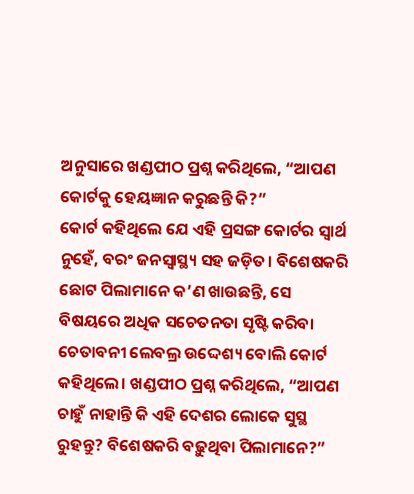ଅନୁସାରେ ଖଣ୍ଡପୀଠ ପ୍ରଶ୍ନ କରିଥିଲେ, “ଆପଣ କୋର୍ଟକୁ ହେୟଜ୍ଞାନ କରୁଛନ୍ତି କି?”
କୋର୍ଟ କହିଥିଲେ ଯେ ଏହି ପ୍ରସଙ୍ଗ କୋର୍ଟର ସ୍ୱାର୍ଥ ନୁହେଁ, ବରଂ ଜନସ୍ୱାସ୍ଥ୍ୟ ସହ ଜଡ଼ିତ। ବିଶେଷକରି ଛୋଟ ପିଲାମାନେ କ’ଣ ଖାଉଛନ୍ତି, ସେ ବିଷୟରେ ଅଧିକ ସଚେତନତା ସୃଷ୍ଟି କରିବା ଚେତାବନୀ ଲେବଲ୍ର ଉଦ୍ଦେଶ୍ୟ ବୋଲି କୋର୍ଟ କହିଥିଲେ। ଖଣ୍ଡପୀଠ ପ୍ରଶ୍ନ କରିଥିଲେ, “ଆପଣ ଚାହୁଁ ନାହାନ୍ତି କି ଏହି ଦେଶର ଲୋକେ ସୁସ୍ଥ ରୁହନ୍ତୁ? ବିଶେଷକରି ବଢ଼ୁଥିବା ପିଲାମାନେ?”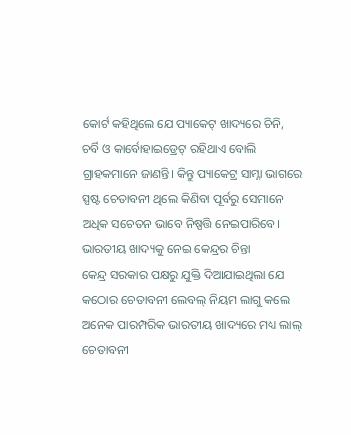କୋର୍ଟ କହିଥିଲେ ଯେ ପ୍ୟାକେଟ୍ ଖାଦ୍ୟରେ ଚିନି, ଚର୍ବି ଓ କାର୍ବୋହାଇଡ୍ରେଟ୍ ରହିଥାଏ ବୋଲି ଗ୍ରାହକମାନେ ଜାଣନ୍ତି। କିନ୍ତୁ ପ୍ୟାକେଟ୍ର ସାମ୍ନା ଭାଗରେ ସ୍ପଷ୍ଟ ଚେତାବନୀ ଥିଲେ କିଣିବା ପୂର୍ବରୁ ସେମାନେ ଅଧିକ ସଚେତନ ଭାବେ ନିଷ୍ପତ୍ତି ନେଇପାରିବେ।
ଭାରତୀୟ ଖାଦ୍ୟକୁ ନେଇ କେନ୍ଦ୍ରର ଚିନ୍ତା
କେନ୍ଦ୍ର ସରକାର ପକ୍ଷରୁ ଯୁକ୍ତି ଦିଆଯାଇଥିଲା ଯେ କଠୋର ଚେତାବନୀ ଲେବଲ୍ ନିୟମ ଲାଗୁ କଲେ ଅନେକ ପାରମ୍ପରିକ ଭାରତୀୟ ଖାଦ୍ୟରେ ମଧ୍ୟ ଲାଲ୍ ଚେତାବନୀ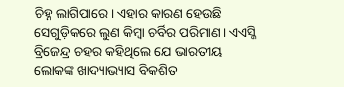ଚିହ୍ନ ଲାଗିପାରେ। ଏହାର କାରଣ ହେଉଛି ସେଗୁଡ଼ିକରେ ଲୁଣ କିମ୍ବା ଚର୍ବିର ପରିମାଣ। ଏଏସ୍ଜି ବ୍ରିଜେନ୍ଦ୍ର ଚହର କହିଥିଲେ ଯେ ଭାରତୀୟ ଲୋକଙ୍କ ଖାଦ୍ୟାଭ୍ୟାସ ବିକଶିତ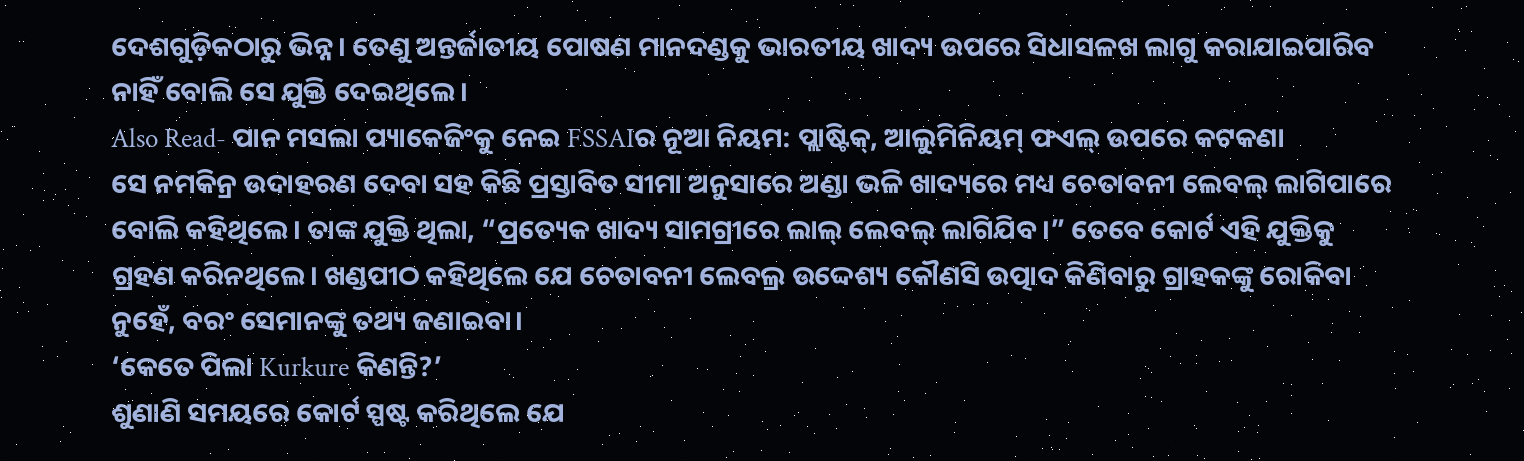ଦେଶଗୁଡ଼ିକଠାରୁ ଭିନ୍ନ। ତେଣୁ ଅନ୍ତର୍ଜାତୀୟ ପୋଷଣ ମାନଦଣ୍ଡକୁ ଭାରତୀୟ ଖାଦ୍ୟ ଉପରେ ସିଧାସଳଖ ଲାଗୁ କରାଯାଇପାରିବ ନାହିଁ ବୋଲି ସେ ଯୁକ୍ତି ଦେଇଥିଲେ।
Also Read- ପାନ ମସଲା ପ୍ୟାକେଜିଂକୁ ନେଇ FSSAIର ନୂଆ ନିୟମ: ପ୍ଲାଷ୍ଟିକ୍, ଆଲୁମିନିୟମ୍ ଫଏଲ୍ ଉପରେ କଟକଣା
ସେ ନମକିନ୍ର ଉଦାହରଣ ଦେବା ସହ କିଛି ପ୍ରସ୍ତାବିତ ସୀମା ଅନୁସାରେ ଅଣ୍ଡା ଭଳି ଖାଦ୍ୟରେ ମଧ୍ୟ ଚେତାବନୀ ଲେବଲ୍ ଲାଗିପାରେ ବୋଲି କହିଥିଲେ। ତାଙ୍କ ଯୁକ୍ତି ଥିଲା, “ପ୍ରତ୍ୟେକ ଖାଦ୍ୟ ସାମଗ୍ରୀରେ ଲାଲ୍ ଲେବଲ୍ ଲାଗିଯିବ।” ତେବେ କୋର୍ଟ ଏହି ଯୁକ୍ତିକୁ ଗ୍ରହଣ କରିନଥିଲେ। ଖଣ୍ଡପୀଠ କହିଥିଲେ ଯେ ଚେତାବନୀ ଲେବଲ୍ର ଉଦ୍ଦେଶ୍ୟ କୌଣସି ଉତ୍ପାଦ କିଣିବାରୁ ଗ୍ରାହକଙ୍କୁ ରୋକିବା ନୁହେଁ, ବରଂ ସେମାନଙ୍କୁ ତଥ୍ୟ ଜଣାଇବା।
‘କେତେ ପିଲା Kurkure କିଣନ୍ତି?’
ଶୁଣାଣି ସମୟରେ କୋର୍ଟ ସ୍ପଷ୍ଟ କରିଥିଲେ ଯେ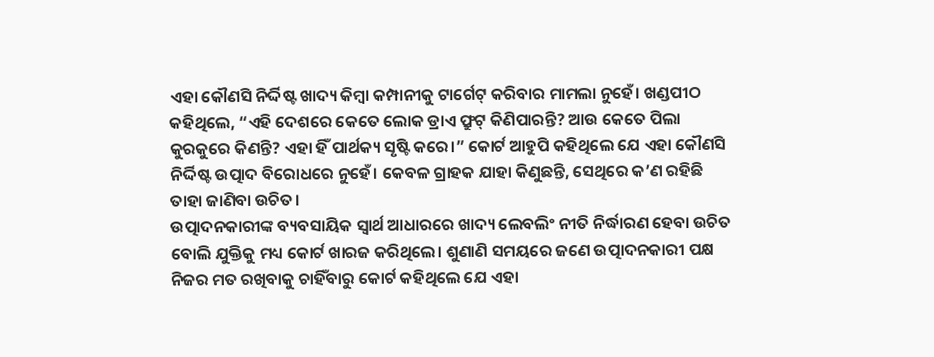ଏହା କୌଣସି ନିର୍ଦ୍ଦିଷ୍ଟ ଖାଦ୍ୟ କିମ୍ବା କମ୍ପାନୀକୁ ଟାର୍ଗେଟ୍ କରିବାର ମାମଲା ନୁହେଁ। ଖଣ୍ଡପୀଠ କହିଥିଲେ, “ଏହି ଦେଶରେ କେତେ ଲୋକ ଡ୍ରାଏ ଫ୍ରୁଟ୍ କିଣିପାରନ୍ତି? ଆଉ କେତେ ପିଲା କୁରକୁରେ କିଣନ୍ତି? ଏହା ହିଁ ପାର୍ଥକ୍ୟ ସୃଷ୍ଟି କରେ।” କୋର୍ଟ ଆହୁପି କହିଥିଲେ ଯେ ଏହା କୌଣସି ନିର୍ଦ୍ଦିଷ୍ଟ ଉତ୍ପାଦ ବିରୋଧରେ ନୁହେଁ। କେବଳ ଗ୍ରାହକ ଯାହା କିଣୁଛନ୍ତି, ସେଥିରେ କ’ଣ ରହିଛି ତାହା ଜାଣିବା ଉଚିତ।
ଉତ୍ପାଦନକାରୀଙ୍କ ବ୍ୟବସାୟିକ ସ୍ୱାର୍ଥ ଆଧାରରେ ଖାଦ୍ୟ ଲେବଲିଂ ନୀତି ନିର୍ଦ୍ଧାରଣ ହେବା ଉଚିତ ବୋଲି ଯୁକ୍ତିକୁ ମଧ୍ୟ କୋର୍ଟ ଖାରଜ କରିଥିଲେ। ଶୁଣାଣି ସମୟରେ ଜଣେ ଉତ୍ପାଦନକାରୀ ପକ୍ଷ ନିଜର ମତ ରଖିବାକୁ ଚାହିଁବାରୁ କୋର୍ଟ କହିଥିଲେ ଯେ ଏହା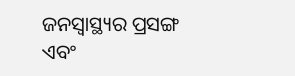ଜନସ୍ୱାସ୍ଥ୍ୟର ପ୍ରସଙ୍ଗ ଏବଂ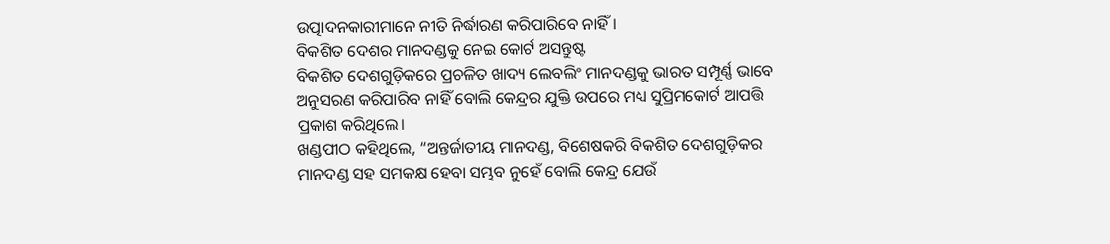ଉତ୍ପାଦନକାରୀମାନେ ନୀତି ନିର୍ଦ୍ଧାରଣ କରିପାରିବେ ନାହିଁ।
ବିକଶିତ ଦେଶର ମାନଦଣ୍ଡକୁ ନେଇ କୋର୍ଟ ଅସନ୍ତୁଷ୍ଟ
ବିକଶିତ ଦେଶଗୁଡ଼ିକରେ ପ୍ରଚଳିତ ଖାଦ୍ୟ ଲେବଲିଂ ମାନଦଣ୍ଡକୁ ଭାରତ ସମ୍ପୂର୍ଣ୍ଣ ଭାବେ ଅନୁସରଣ କରିପାରିବ ନାହିଁ ବୋଲି କେନ୍ଦ୍ରର ଯୁକ୍ତି ଉପରେ ମଧ୍ୟ ସୁପ୍ରିମକୋର୍ଟ ଆପତ୍ତି ପ୍ରକାଶ କରିଥିଲେ।
ଖଣ୍ଡପୀଠ କହିଥିଲେ, “ଅନ୍ତର୍ଜାତୀୟ ମାନଦଣ୍ଡ, ବିଶେଷକରି ବିକଶିତ ଦେଶଗୁଡ଼ିକର ମାନଦଣ୍ଡ ସହ ସମକକ୍ଷ ହେବା ସମ୍ଭବ ନୁହେଁ ବୋଲି କେନ୍ଦ୍ର ଯେଉଁ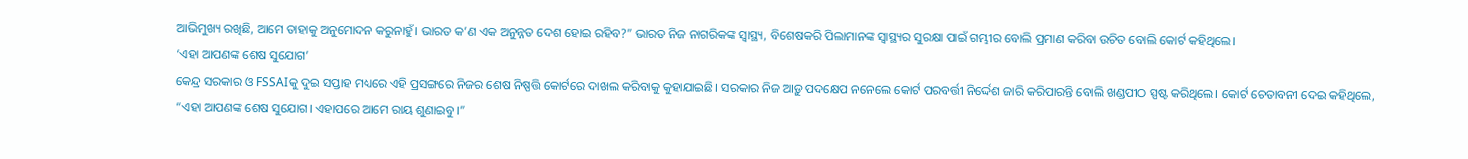ଆଭିମୁଖ୍ୟ ରଖିଛି, ଆମେ ତାହାକୁ ଅନୁମୋଦନ କରୁନାହୁଁ। ଭାରତ କ’ଣ ଏକ ଅନୁନ୍ନତ ଦେଶ ହୋଇ ରହିବ?” ଭାରତ ନିଜ ନାଗରିକଙ୍କ ସ୍ୱାସ୍ଥ୍ୟ, ବିଶେଷକରି ପିଲାମାନଙ୍କ ସ୍ୱାସ୍ଥ୍ୟର ସୁରକ୍ଷା ପାଇଁ ଗମ୍ଭୀର ବୋଲି ପ୍ରମାଣ କରିବା ଉଚିତ ବୋଲି କୋର୍ଟ କହିଥିଲେ।
‘ଏହା ଆପଣଙ୍କ ଶେଷ ସୁଯୋଗ’
କେନ୍ଦ୍ର ସରକାର ଓ FSSAIକୁ ଦୁଇ ସପ୍ତାହ ମଧ୍ୟରେ ଏହି ପ୍ରସଙ୍ଗରେ ନିଜର ଶେଷ ନିଷ୍ପତ୍ତି କୋର୍ଟରେ ଦାଖଲ କରିବାକୁ କୁହାଯାଇଛି। ସରକାର ନିଜ ଆଡ଼ୁ ପଦକ୍ଷେପ ନନେଲେ କୋର୍ଟ ପରବର୍ତ୍ତୀ ନିର୍ଦ୍ଦେଶ ଜାରି କରିପାରନ୍ତି ବୋଲି ଖଣ୍ଡପୀଠ ସ୍ପଷ୍ଟ କରିଥିଲେ। କୋର୍ଟ ଚେତାବନୀ ଦେଇ କହିଥିଲେ, “ଏହା ଆପଣଙ୍କ ଶେଷ ସୁଯୋଗ। ଏହାପରେ ଆମେ ରାୟ ଶୁଣାଇବୁ।”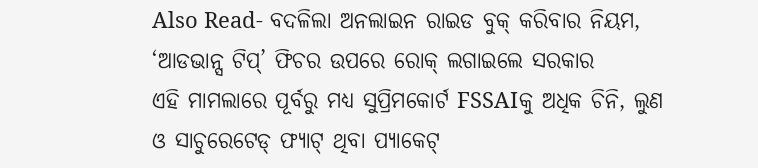Also Read- ବଦଳିଲା ଅନଲାଇନ ରାଇଡ ବୁକ୍ କରିବାର ନିୟମ, ‘ଆଡଭାନ୍ସ ଟିପ୍’ ଫିଚର ଉପରେ ରୋକ୍ ଲଗାଇଲେ ସରକାର
ଏହି ମାମଲାରେ ପୂର୍ବରୁ ମଧ୍ୟ ସୁପ୍ରିମକୋର୍ଟ FSSAIକୁ ଅଧିକ ଚିନି, ଲୁଣ ଓ ସାଚୁରେଟେଡ୍ ଫ୍ୟାଟ୍ ଥିବା ପ୍ୟାକେଟ୍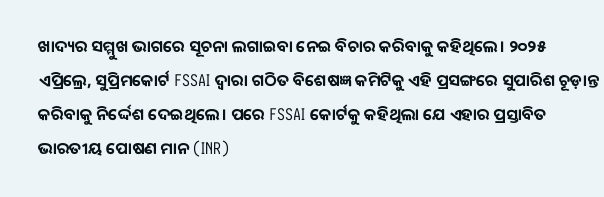ଖାଦ୍ୟର ସମ୍ମୁଖ ଭାଗରେ ସୂଚନା ଲଗାଇବା ନେଇ ବିଚାର କରିବାକୁ କହିଥିଲେ। ୨୦୨୫ ଏପ୍ରିଲ୍ରେ, ସୁପ୍ରିମକୋର୍ଟ FSSAI ଦ୍ୱାରା ଗଠିତ ବିଶେଷଜ୍ଞ କମିଟିକୁ ଏହି ପ୍ରସଙ୍ଗରେ ସୁପାରିଶ ଚୂଡ଼ାନ୍ତ କରିବାକୁ ନିର୍ଦ୍ଦେଶ ଦେଇଥିଲେ। ପରେ FSSAI କୋର୍ଟକୁ କହିଥିଲା ଯେ ଏହାର ପ୍ରସ୍ତାବିତ ଭାରତୀୟ ପୋଷଣ ମାନ (INR)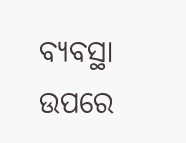ବ୍ୟବସ୍ଥା ଉପରେ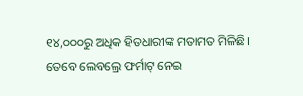୧୪,୦୦୦ରୁ ଅଧିକ ହିତଧାରୀଙ୍କ ମତାମତ ମିଳିଛି। ତେବେ ଲେବଲ୍ରେ ଫର୍ମାଟ୍ ନେଇ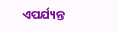ଏପର୍ଯ୍ୟନ୍ତ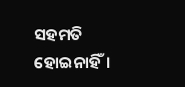ସହମତି ହୋଇନାହିଁ।